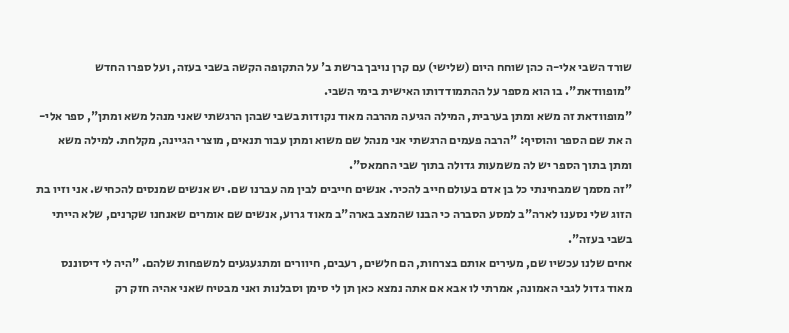שורד השבי אלי-ה כהן שוחח היום (שלישי) עם קרן נויבך ברשת ב' על התקופה הקשה בשבי בעזה, ועל ספרו החדש "מופוודאת". בו הוא מספר על ההתמודדותו האישית בימי השבי.
"מופוודאת זה משא ומתן בערבית, המילה הגיעה מהרבה מאוד נקודות בשבי שבהן הרגשתי שאני מנהל משא ומתן", ספר אלי-ה את שם הספר והוסיף: "הרבה פעמים הרגשתי אני מנהל שם משוא ומתן עבור תנאים, מוצרי הגיינה, מקלחת. למילה משא ומתן בתוך הספר יש לה משמעות גדולה בתוך שבי החמאס".
"זה מסמך שמבחינתי כל בן אדם בעולם חייב להכיר. אנשים חייבים לבין מה עברנו שם. יש אנשים שמנסים להכחיש. אני וזיו בת הזוג שלי נסענו לארה"ב למסע הסברה כי הבנו שהמצב בארה"ב מאוד גרוע, אנשים שם אומרים שאנחנו שקרנים, שלא הייתי בשבי בעזה".
אחים שלנו עכשיו שם, מעירים אותם בצרחות, הם חלשים, רעבים, חיוורים ומתגעגעים למשפחות שלהם. "היה לי דיסוננס מאוד גדול לגבי האמונה, אמרתי לו אבא אם אתה נמצא כאן תן לי סימן וסבלנות ואני מבטיח שאני אהיה חזק רק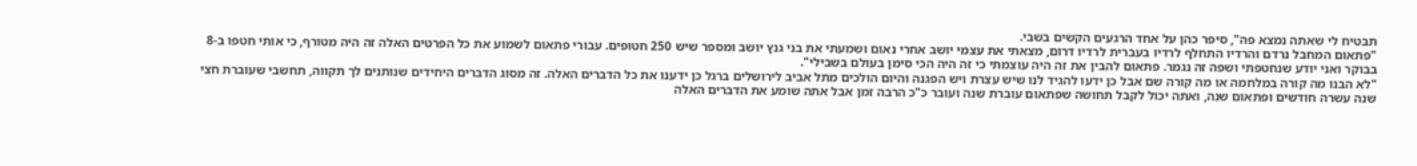תבטיח לי שאתה נמצא פה", סיפר כהן על אחד הרגעים הקשים בשבי.
"פתאום המחבל נרדם והרדיו התחלף לרדיו בעברית לרדיו דרום, מצאתי את עצמי יושב אחרי נאום ושמעתי את בני גנץ יושב ומספר שיש 250 חטופים. עבורי פתאום לשמוע את כל הפרטים האלה זה היה מטורף, כי אותי חטפו ב-8 בבוקר ואני יודע שנחטפתי ושפה זה נגמר. פתאום להבין את זה היה עוצמתי כי זה היה הכי סימן בעולם בשבילי".
"לא הבנו מה קורה במלחמה או מה קורה שם אבל כן ידעו להגיד לנו שיש עצרת ויש הפגנה והיום הולכים מתל אביב לירושלים ברגל כן ידענו את כל הדברים האלה. זה מסוג הדברים היחידים שנותנים לך תקווה, תחשבי שעוברת חצי שנה עשרה חודשים ופתאום שנה, ואתה יכול לקבל תחושה שפתאום עוברת שנה ועובר כ"כ הרבה זמן אבל אתה שומע את הדברים האלה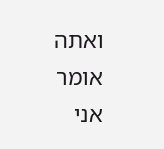ואתה אומר אני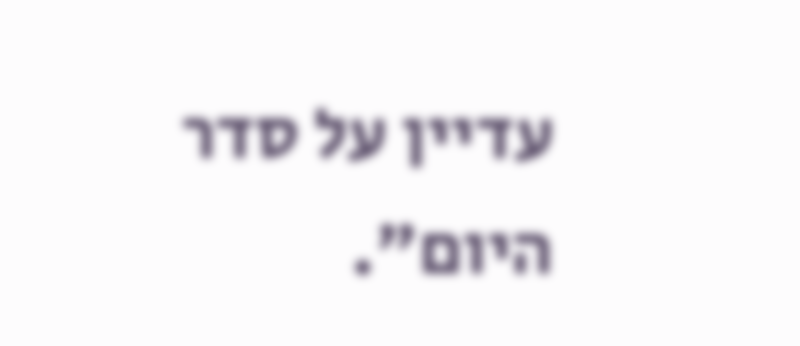עדיין על סדר היום".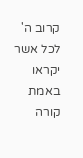קרוב ה' לכל אשר יקראו באמת
קורה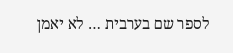לספר שם בערבית … לא יאמן